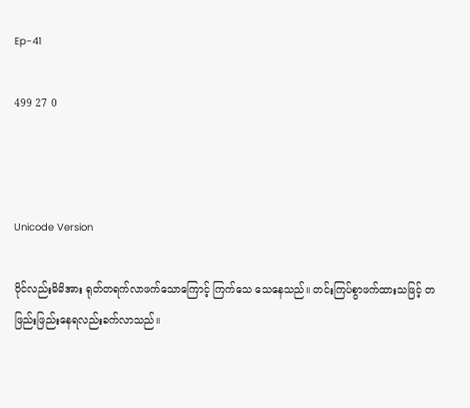Ep-41

499 27 0



Unicode Version

ဝိုင်လည်းမိမိအား ရုတ်တရက်လာဖက်သောကြောင့် ကြက်သေ သေနေသည်။ တင်းကြပ်စွာဖက်ထားသဖြင့် တဖြည်းဖြည်းနေရလည်းခက်လာသည်။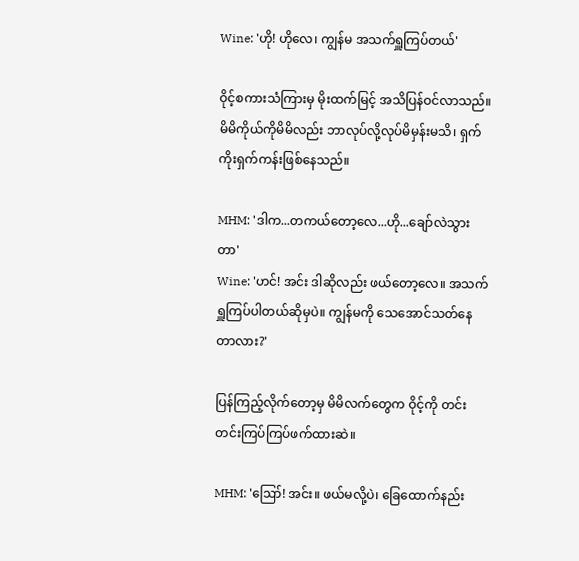Wine: 'ဟို! ဟိုလေ၊ ကျွန်မ အသက်ရှူကြပ်တယ်'

ဝိုင့်စကားသံကြားမှ မိုးထက်မြင့် အသိပြန်ဝင်လာသည်။ မိမိကိုယ်ကိုမိမိလည်း ဘာလုပ်လို့လုပ်မိမှန်းမသိ၊ ရှက်ကိုးရှက်ကန်းဖြစ်နေသည်။

MHM: 'ဒါက...တကယ်တော့လေ...ဟို...ချော်လဲသွားတာ'
Wine: 'ဟင်! အင်း ဒါဆိုလည်း ဖယ်တော့လေ။ အသက်ရှူကြပ်ပါတယ်ဆိုမှပဲ။ ကျွန်မကို သေအောင်သတ်နေတာလား?'

ပြန်ကြည့်လိုက်တော့မှ မိမိလက်တွေက ဝိုင့်ကို တင်းတင်းကြပ်ကြပ်ဖက်ထားဆဲ။

MHM: 'ဪ! အင်း။ ဖယ်မလို့ပဲ၊ ခြေထောက်နည်း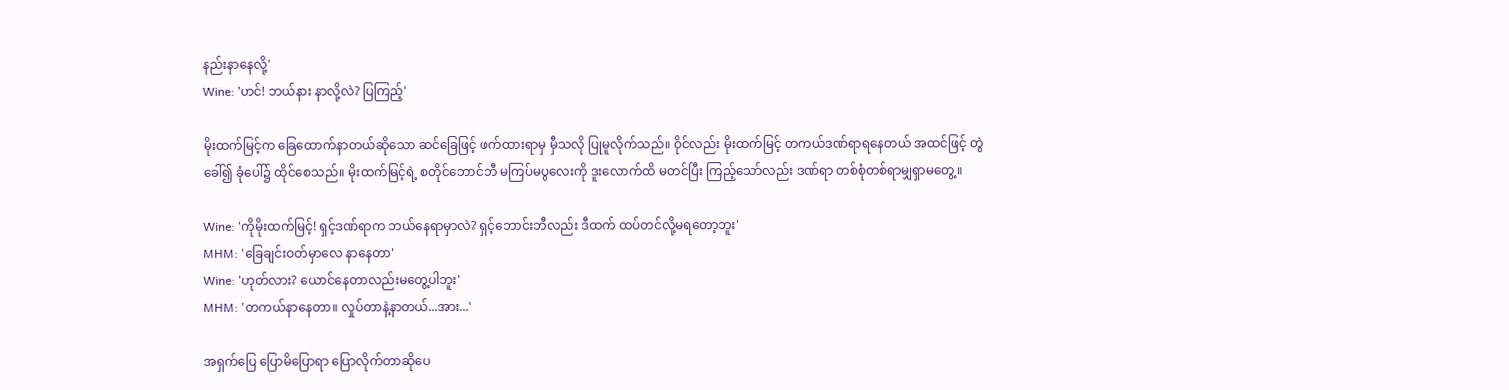နည်းနာနေလို့'
Wine: 'ဟင်! ဘယ်နား နာလို့လဲ? ပြကြည့်'

မိုးထက်မြင့်က ခြေထောက်နာတယ်ဆိုသော ဆင်ခြေဖြင့် ဖက်ထားရာမှ မှီသလို ပြုမူလိုက်သည်။ ဝိုင်လည်း မိုးထက်မြင့် တကယ်ဒဏ်ရာရနေတယ် အထင်ဖြင့် တွဲခေါ်၍ ခုံပေါ်၌ ထိုင်စေသည်။ မိုးထက်မြင့်ရဲ့ စတိုင်ဘောင်ဘီ မကြပ်မပွလေးကို ဒူးလောက်ထိ မတင်ပြီး ကြည့်သော်လည်း ဒဏ်ရာ တစ်စုံတစ်ရာမျှရှာမတွေ့။

Wine: 'ကိုမိုးထက်မြင့်! ရှင့်ဒဏ်ရာက ဘယ်နေရာမှာလဲ? ရှင့်ဘောင်းဘီလည်း ဒီထက် ထပ်တင်လို့မရတော့ဘူး'
MHM: 'ခြေချင်းဝတ်မှာလေ နာနေတာ'
Wine: 'ဟုတ်လား? ယောင်နေတာလည်းမတွေ့ပါဘူး'
MHM: 'တကယ်နာနေတာ။ လှုပ်တာနဲ့နာတယ်...အား...'

အရှက်ပြေ ပြောမိပြောရာ ပြောလိုက်တာဆိုပေ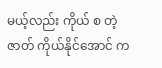မယ့်လည်း ကိုယ် စ တဲ့ဇာတ် ကိုယ်နိုင်အောင် က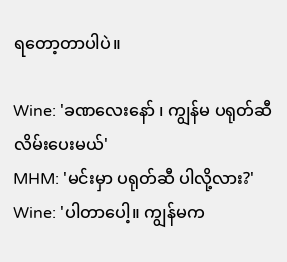ရတော့တာပါပဲ။

Wine: 'ခဏလေးနော် ၊ ကျွန်မ ပရုတ်ဆီ လိမ်းပေးမယ်'
MHM: 'မင်းမှာ ပရုတ်ဆီ ပါလို့လား?'
Wine: 'ပါတာပေါ့။ ကျွန်မက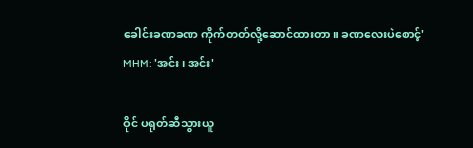ခေါင်းခဏခဏ ကိုက်တတ်လို့ဆောင်ထားတာ။ ခဏလေးပဲစောင့်'
MHM: 'အင်း၊ အင်း'

ဝိုင် ပရုတ်ဆီသွားယူ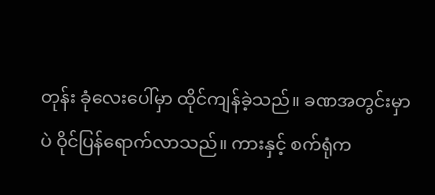တုန်း ခုံလေးပေါ်မှာ ထိုင်ကျန်ခဲ့သည်။ ခဏအတွင်းမှာပဲ ဝိုင်ပြန်ရောက်လာသည်။ ကားနှင့် စက်ရုံက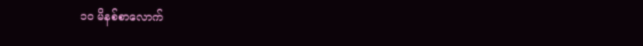၁၀ မိနစ်စာလောက်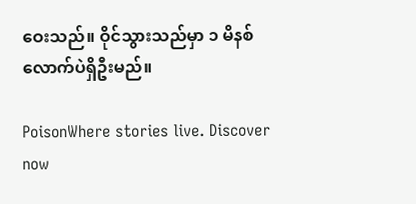ဝေးသည်။ ဝိုင်သွားသည်မှာ ၁ မိနစ်လောက်ပဲရှိဦးမည်။

PoisonWhere stories live. Discover now